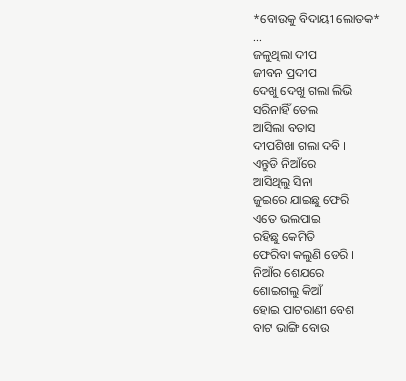*ବୋଉକୁ ବିଦାୟୀ ଲୋତକ*
...
ଜଳୁଥିଲା ଦୀପ
ଜୀବନ ପ୍ରଦୀପ
ଦେଖୁ ଦେଖୁ ଗଲା ଲିଭି
ସରିନାହିଁ ତେଲ
ଆସିଲା ବତାସ
ଦୀପଶିଖା ଗଲା ଦବି ।
ଏନ୍ତୁଡି ନିଆଁରେ
ଆସିଥିଲୁ ସିନା
ଜୁଇରେ ଯାଇଛୁ ଫେରି
ଏତେ ଭଲପାଇ
ରହିଛୁ କେମିତି
ଫେରିବା କଲୁଣି ଡେରି ।
ନିଆଁର ଶେଯରେ
ଶୋଇଗଲୁ କିଆଁ
ହୋଇ ପାଟରାଣୀ ବେଶ
ବାଟ ଭାଙ୍ଗି ବୋଉ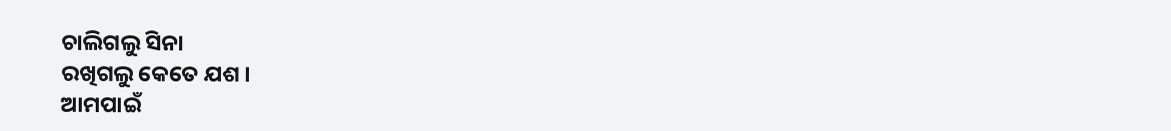ଚାଲିଗଲୁ ସିନା
ରଖିଗଲୁ କେତେ ଯଶ ।
ଆମପାଇଁ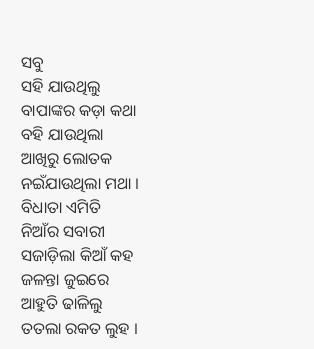ସବୁ
ସହି ଯାଉଥିଲୁ
ବାପାଙ୍କର କଡ଼ା କଥା
ବହି ଯାଉଥିଲା
ଆଖିରୁ ଲୋତକ
ନଇଁଯାଉଥିଲା ମଥା ।
ବିଧାତା ଏମିତି
ନିଆଁର ସବାରୀ
ସଜାଡ଼ିଲା କିଆଁ କହ
ଜଳନ୍ତା ଜୁଇରେ
ଆହୁତି ଢାଳିଲୁ
ତତଲା ରକତ ଲୁହ ।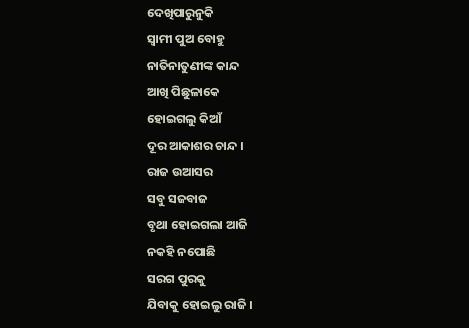ଦେଖିପାରୁନୁକି
ସ୍ଵାମୀ ପୁଅ ବୋହୁ
ନାତିନାତୁଣୀଙ୍କ କାନ୍ଦ
ଆଖି ପିଛୁଳାକେ
ହୋଇଗଲୁ କିଆଁ
ଦୂର ଆକାଶର ଚାନ୍ଦ ।
ରାଜ ଉଆସର
ସବୁ ସଜବାଜ
ବୃଥା ହୋଇଗଲା ଆଜି
ନକହି ନପୋଛି
ସରଗ ପୁରକୁ
ଯିବାକୁ ହୋଇଲୁ ରାଜି ।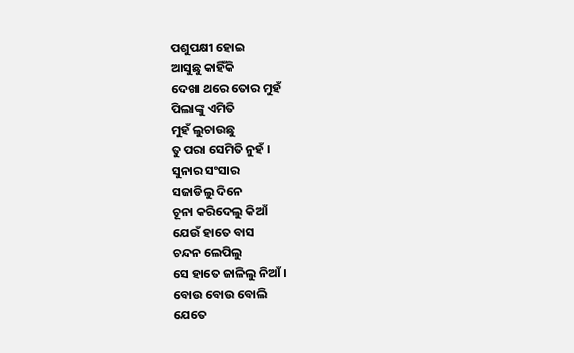ପଶୁପକ୍ଷୀ ହୋଇ
ଆସୁଛୁ କାହିଁକି
ଦେଖା ଥରେ ତୋର ମୁହଁ
ପିଲାଙ୍କୁ ଏମିତି
ମୁହଁ ଲୁଚାଉଛୁ
ତୁ ପରା ସେମିତି ନୁହଁ ।
ସୁନାର ସଂସାର
ସଜାଡିଲୁ ଦିନେ
ଚୂନା କରିଦେଲୁ କିଆଁ
ଯେଉଁ ହାତେ ବାସ
ଚନ୍ଦନ ଲେପିଲୁ
ସେ ହାତେ ଜାଳିଲୁ ନିଆଁ ।
ବୋଉ ବୋଉ ବୋଲି
ଯେତେ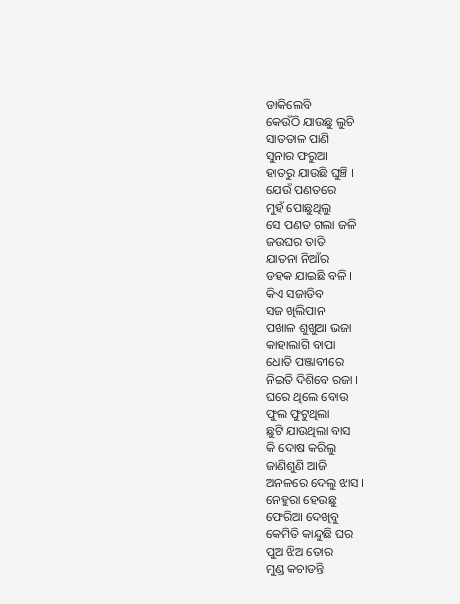ଡାକିଲେବି
କେଉଁଠି ଯାଉଛୁ ଲୁଚି
ସାତତାଳ ପାଣି
ସୁନାର ଫରୁଆ
ହାତରୁ ଯାଉଛି ଘୁଞ୍ଚି ।
ଯେଉଁ ପଣତରେ
ମୁହଁ ପୋଛୁଥିଲୁ
ସେ ପଣତ ଗଲା ଜଳି
ଜଉଘର ତାତି
ଯାତନା ନିଆଁର
ଡହକ ଯାଇଛି ବଳି ।
କିଏ ସଜାଡିବ
ସଜ ଖିଲିପାନ
ପଖାଳ ଶୁଖୁଆ ଭଜା
କାହାଲାଗି ବାପା
ଧୋତି ପଞ୍ଜାବୀରେ
ନିଇତି ଦିଶିବେ ରଜା ।
ଘରେ ଥିଲେ ବୋଉ
ଫୁଲ ଫୁଟୁଥିଲା
ଛୁଟି ଯାଉଥିଲା ବାସ
କି ଦୋଷ କରିଲୁ
ଜାଣିଶୁଣି ଆଜି
ଅନଳରେ ଦେଲୁ ଝାସ ।
ନେହୁରା ହେଉଛୁ
ଫେରିଆ ଦେଖିବୁ
କେମିତି କାନ୍ଦୁଛି ଘର
ପୁଅ ଝିଅ ତୋର
ମୁଣ୍ଡ କଚାଡନ୍ତି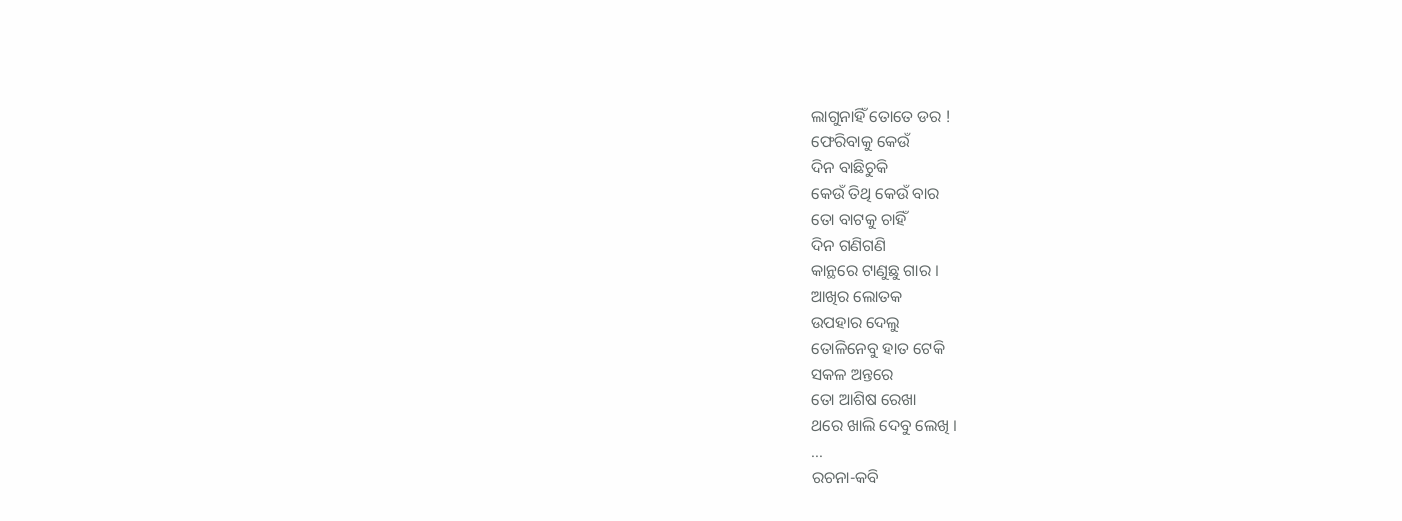ଲାଗୁନାହିଁ ତୋତେ ଡର !
ଫେରିବାକୁ କେଉଁ
ଦିନ ବାଛିଚୁକି
କେଉଁ ତିଥି କେଉଁ ବାର
ତୋ ବାଟକୁ ଚାହିଁ
ଦିନ ଗଣିଗଣି
କାନ୍ଥରେ ଟାଣୁଛୁ ଗାର ।
ଆଖିର ଲୋତକ
ଉପହାର ଦେଲୁ
ତୋଳିନେବୁ ହାତ ଟେକି
ସକଳ ଅନ୍ତରେ
ତୋ ଆଶିଷ ରେଖା
ଥରେ ଖାଲି ଦେବୁ ଲେଖି ।
...
ରଚନା-କବି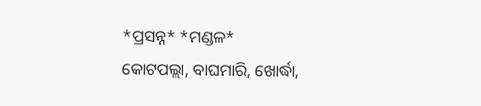*ପ୍ରସନ୍ନ* *ମଣ୍ଡଳ*
କୋଟପଲ୍ଲା, ବାଘମାରି, ଖୋର୍ଦ୍ଧା,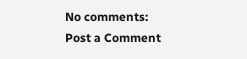No comments:
Post a Comment